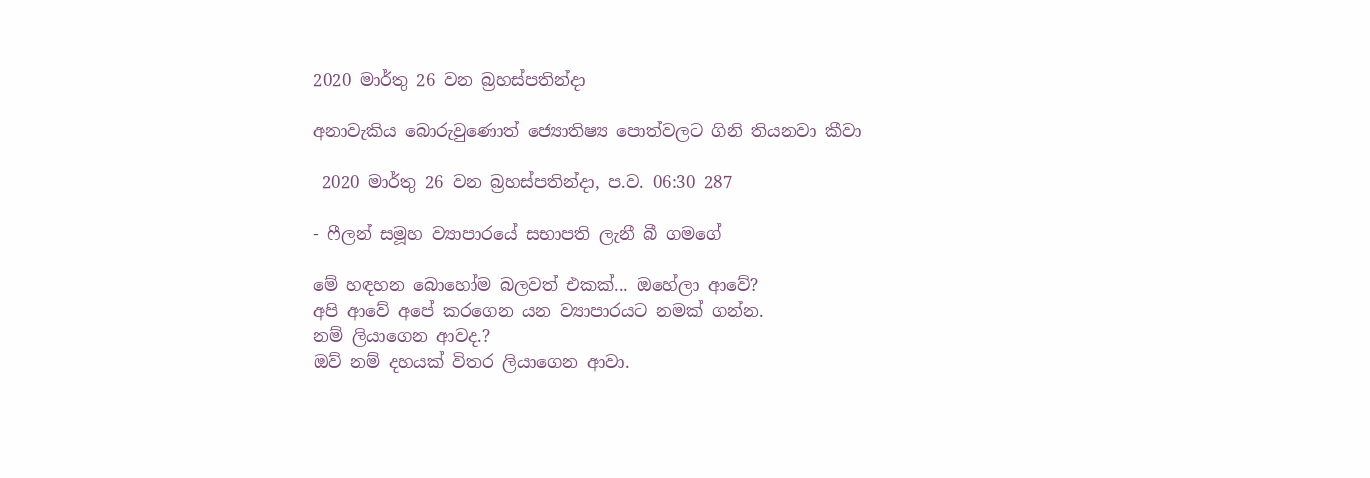2020 මාර්තු 26 වන බ්‍රහස්පතින්දා

අනාවැකිය බොරුවුණොත් ජ්‍යොතිෂ්‍ය පොත්වලට ගිනි තියනවා කීවා

 2020 මාර්තු 26 වන බ්‍රහස්පතින්දා, ප.ව. 06:30 287

- ෆීලන් සමූහ ව්‍යාපාරයේ සභාපති ලැනී බී ගමගේ

මේ හඳහන බොහෝම බලවත් එකක්... ඔහේලා ආවේ?
අපි ආවේ අපේ කරගෙන යන ව්‍යාපාරයට නමක් ගන්න.
නම් ලියාගෙන ආවද.?
ඔව් නම් දහයක් විතර ලියාගෙන ආවා.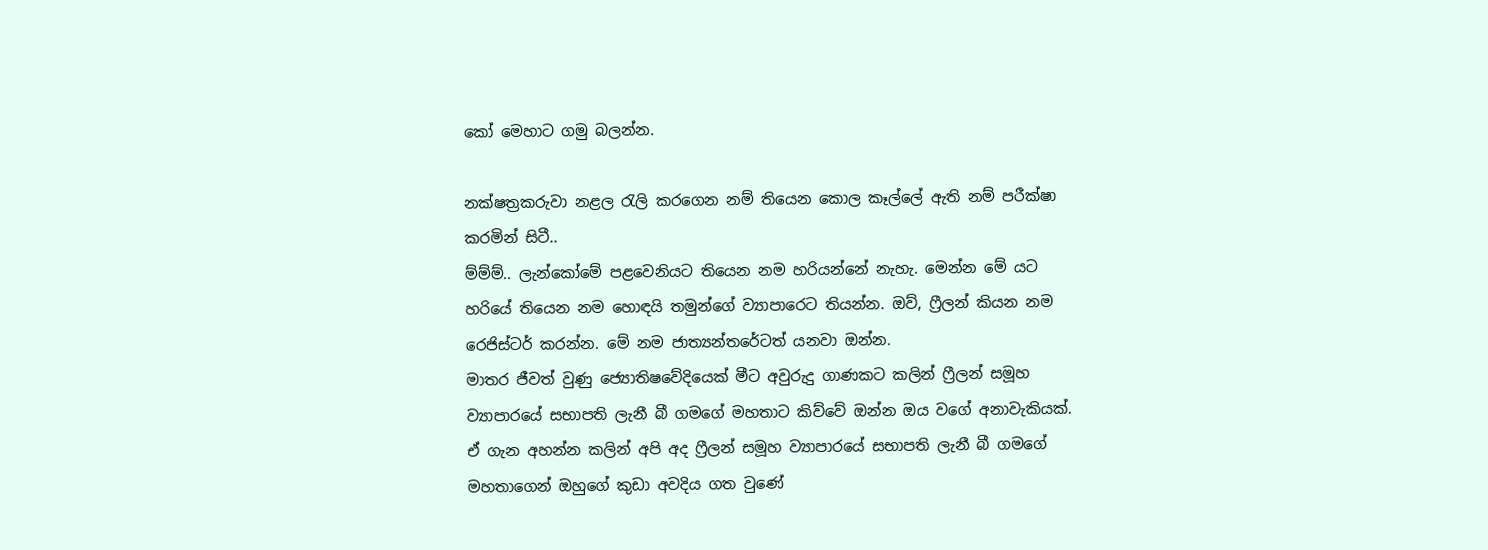කෝ මෙහාට ගමු බලන්න.

නක්ෂත්‍රකරුවා නළල රැලි කරගෙන නම් තියෙන කොල කෑල්ලේ ඇති නම් පරීක්ෂා කරමින් සිටී..
ම්ම්ම්.. ලැන්කෝමේ පළවෙනියට තියෙන නම හරියන්නේ නැහැ. මෙන්න මේ යට හරියේ තියෙන නම හොඳයි තමුන්ගේ ව්‍යාපාරෙට තියන්න. ඔව්, ෆ්‍රීලන් කියන නම රෙජිස්ටර් කරන්න. මේ නම ජාත්‍යන්තරේටත් යනවා ඔන්න.
මාතර ජීවත් වුණු ජ්‍යොතිෂවේදියෙක් මීට අවුරුදු ගාණකට කලින් ෆ්‍රීලන් සමූහ ව්‍යාපාරයේ සභාපති ලැනී බී ගමගේ මහතාට කිව්වේ ඔන්න ඔය වගේ අනාවැකියක්. ඒ ගැන අහන්න කලින් අපි අද ෆ්‍රීලන් සමූහ ව්‍යාපාරයේ සභාපති ලැනී බී ගමගේ මහතාගෙන් ඔහුගේ කුඩා අවදිය ගත වුණේ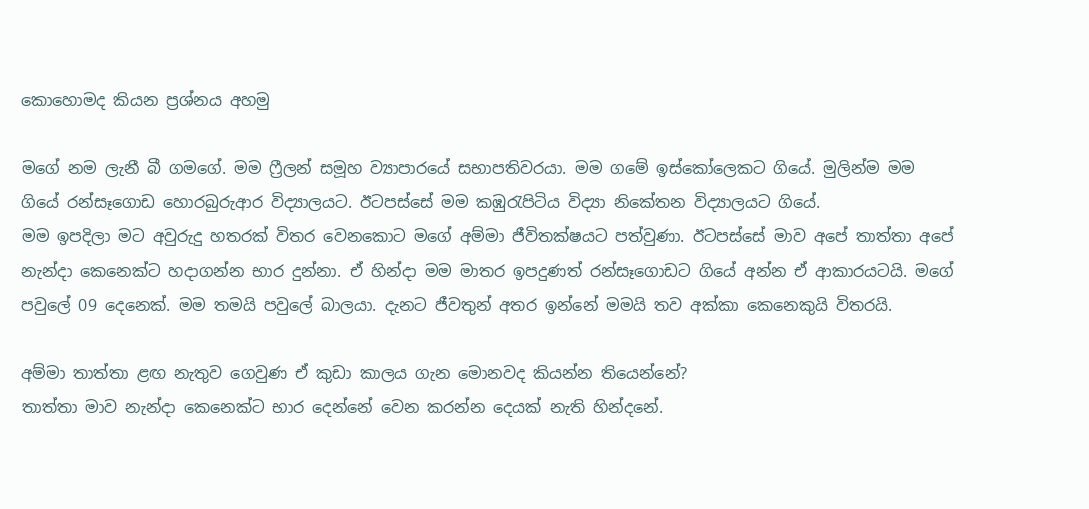කොහොමද කියන ප්‍රශ්නය අහමු

මගේ නම ලැනී බී ගමගේ. මම ෆ්‍රීලන් සමූහ ව්‍යාපාරයේ සභාපතිවරයා. මම ගමේ ඉස්කෝලෙකට ගියේ. මුලින්ම මම ගියේ රන්සෑගොඩ හොරබුරුආර විද්‍යාලයට. ඊටපස්සේ මම කඹුරැපිටිය විද්‍යා නිකේතන විද්‍යාලයට ගියේ.
මම ඉපදිලා මට අවුරුදු හතරක් විතර වෙනකොට මගේ අම්මා ජීවිතක්ෂයට පත්වුණා. ඊටපස්සේ මාව අපේ තාත්තා අපේ නැන්දා කෙනෙක්ට හදාගන්න භාර දුන්නා. ඒ හින්දා මම මාතර ඉපදුණත් රන්සෑගොඩට ගියේ අන්න ඒ ආකාරයටයි. මගේ පවුලේ 09 දෙනෙක්. මම තමයි පවුලේ බාලයා. දැනට ජීවතුන් අතර ඉන්නේ මමයි තව අක්කා කෙනෙකුයි විතරයි.

අම්මා තාත්තා ළඟ නැතුව ගෙවුණ ඒ කුඩා කාලය ගැන මොනවද කියන්න තියෙන්නේ?
තාත්තා මාව නැන්දා කෙනෙක්ට භාර දෙන්නේ වෙන කරන්න දෙයක් නැති හින්දනේ.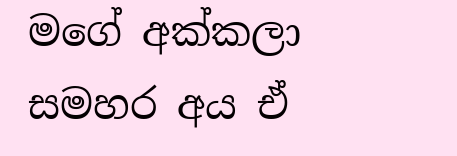මගේ අක්කලා සමහර අය ඒ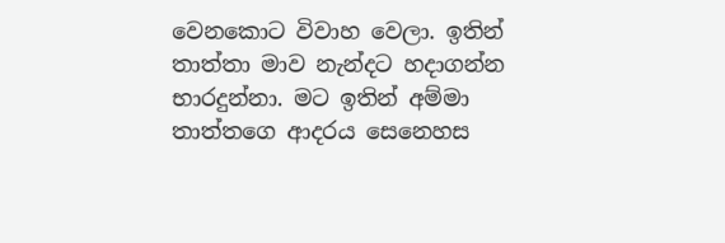වෙනකොට විවාහ වෙලා. ඉතින් තාත්තා මාව නැන්දට හදාගන්න භාරදුන්නා. මට ඉතින් අම්මා තාත්තගෙ ආදරය සෙනෙහස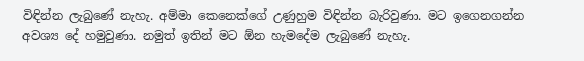විඳින්න ලැබුණේ නැහැ. අම්මා කෙනෙක්ගේ උණුහුම විඳින්න බැරිවුණා. මට ඉගෙනගන්න අවශ්‍ය දේ හමුවුණා. නමුත් ඉතින් මට ඕන හැමදේම ලැබුණේ නැහැ.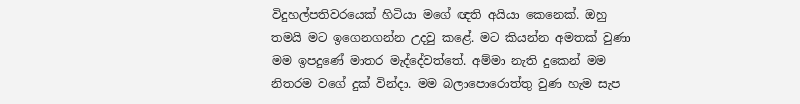විදුහල්පතිවරයෙක් හිටියා මගේ ඥති අයියා කෙනෙක්. ඔහු තමයි මට ඉගෙනගන්න උදවු කළේ. මට කියන්න අමතක් වුණා මම ඉපදුණේ මාතර මැද්දේවත්තේ. අම්මා නැති දුකෙන් මම නිතරම වගේ දුක් වින්දා. මම බලාපොරොත්තු වුණ හැම සැප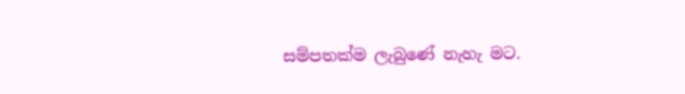සම්පතක්ම ලැබුණේ නැහැ මට.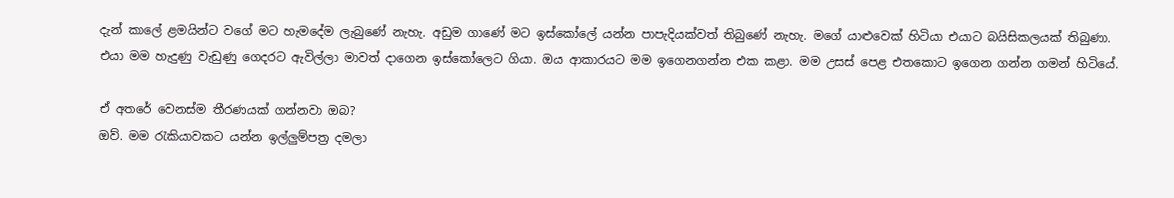දැන් කාලේ ළමයින්ට වගේ මට හැමදේම ලැබුණේ නැහැ. අඩුම ගාණේ මට ඉස්කෝලේ යන්න පාපැදියක්වත් තිබුණේ නැහැ. මගේ යාළුවෙක් හිටියා එයාට බයිසිකලයක් තිබුණා. එයා මම හැදුණු වැඩුණු ගෙදරට ඇවිල්ලා මාවත් දාගෙන ඉස්කෝලෙට ගියා. ඔය ආකාරයට මම ඉගෙනගන්න එක කළා. මම උසස් පෙළ එතකොට ඉගෙන ගන්න ගමන් හිටියේ.

ඒ අතරේ වෙනස්ම තීරණයක් ගන්නවා ඔබ?
ඔව්. මම රැකියාවකට යන්න ඉල්ලුම්පත්‍ර දමලා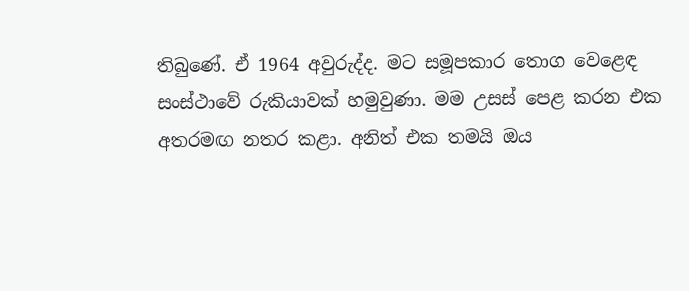තිබුණේ. ඒ 1964 අවුරුද්ද. මට සමූපකාර තොග වෙළෙඳ සංස්ථාවේ රුකියාවක් හමුවුණා. මම උසස් පෙළ කරන එක අතරමඟ නතර කළා. අනිත් එක තමයි ඔය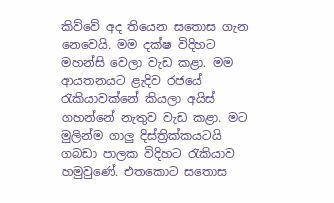කිව්වේ අද තියෙන සතොස ගැන නෙවෙයි. මම දක්ෂ විදිහට මහන්සි වෙලා වැඩ කළා. මම ආයතනයට ළැදිව රජයේ රැකියාවක්නේ කියලා අයිස් ගහන්නේ නැතුව වැඩ කළා. මට මුලින්ම ගාලු දිස්ත්‍රික්කයටයි ගබඩා පාලක විදිහට රැකියාව හමුවුණේ. එතකොට සතොස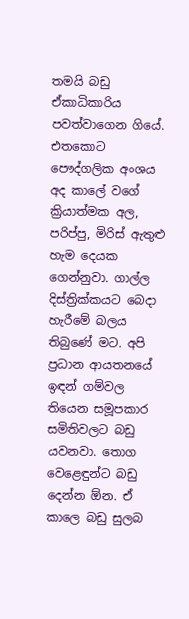තමයි බඩු ඒකාධිකාරිය පවත්වාගෙන ගියේ. එතකොට පෞද්ගලික අංශය අද කාලේ වගේ ක්‍රියාත්මක අල, පරිප්පු, මිරිස් ඇතුළු හැම දෙයක ගෙන්නුවා. ගාල්ල දිස්ත්‍රික්කයට බෙදා හැරීමේ බලය තිබුණේ මට. අපි ප්‍රධාන ආයතනයේ ඉඳන් ගම්වල තියෙන සමූපකාර සමිතිවලට බඩු යවනවා. තොග වෙළෙඳුන්ට බඩු දෙන්න ඕන. ඒ කාලෙ බඩු සුලබ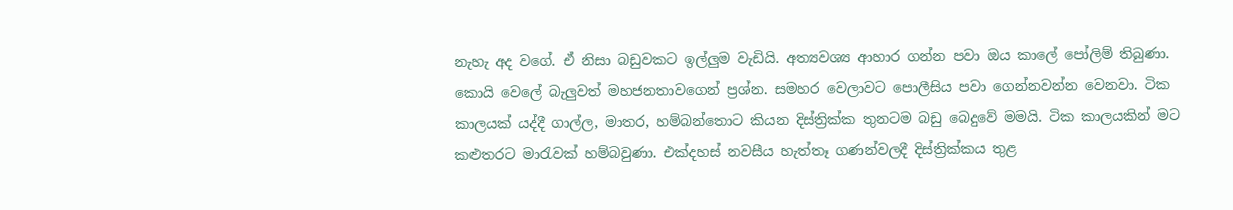නැහැ අද වගේ. ඒ නිසා බඩුවකට ඉල්ලුම වැඩියි. අත්‍යවශ්‍ය ආහාර ගන්න පවා ඔය කාලේ පෝලිම් තිබුණා. කොයි වෙලේ බැලුවත් මහජනතාවගෙන් ප්‍රශ්න. සමහර වෙලාවට පොලීසිය පවා ගෙන්නවන්න වෙනවා. ටික කාලයක් යද්දී ගාල්ල, මාතර, හම්බන්තොට කියන දිස්ත්‍රික්ක තුනටම බඩු බෙදුවේ මමයි. ටික කාලයකින් මට කළුතරට මාරැවක් හම්බවුණා. එක්දහස් නවසීය හැත්තෑ ගණන්වලදී දිස්ත්‍රික්කය තුළ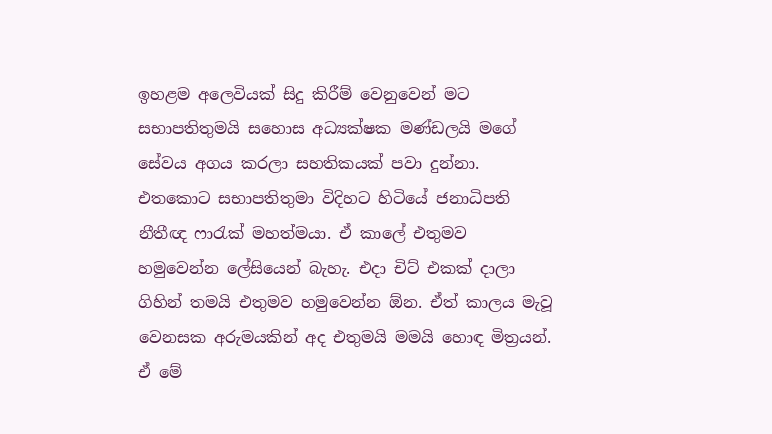ඉහළම අලෙවියක් සිදු කිරීම් වෙනුවෙන් මට සභාපතිතුමයි සහොස අධ්‍යක්ෂක මණ්ඩලයි මගේ සේවය අගය කරලා සහතිකයක් පවා දුන්නා. එතකොට සභාපතිතුමා විදිහට හිටියේ ජනාධිපති නීතීඥ ෆාරැක් මහත්මයා. ඒ කාලේ එතුමව හමුවෙන්න ලේසියෙන් බැහැ. එදා චිට් එකක් දාලා ගිහින් තමයි එතුමව හමුවෙන්න ඕන. ඒත් කාලය මැවූ වෙනසක අරුමයකින් අද එතුමයි මමයි හොඳ මිත්‍රයන්. ඒ මේ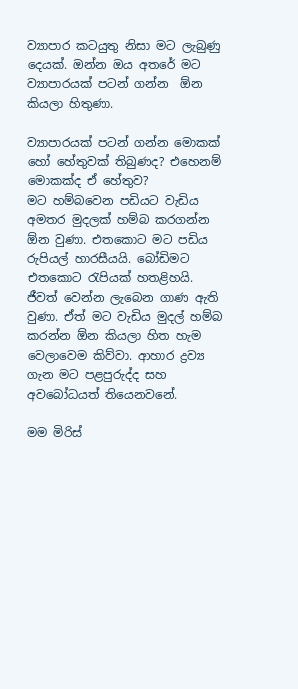ව්‍යාපාර කටයුතු නිසා මට ලැබුණු දෙයක්. ඔන්න ඔය අතරේ මට ව්‍යාපාරයක් පටන් ගන්න  ඕන කියලා හිතුණා.

ව්‍යාපාරයක් පටන් ගන්න මොකක් හෝ හේතුවක් තිබුණද? එහෙනම් මොකක්ද ඒ හේතුව?
මට හම්බවෙන පඩියට වැඩිය අමතර මුදලක් හම්බ කරගන්න ඕන වුණා. එතකොට මට පඩිය රුපියල් හාරසීයයි. බෝඩිමට එතකොට රැපියක් හතළිහයි. ජීවත් වෙන්න ලැබෙන ගාණ ඇති වුණා. ඒත් මට වැඩිය මුදල් හම්බ කරන්න ඕන කියලා හිත හැම වෙලාවෙම කිව්වා. ආහාර ද්‍රව්‍ය ගැන මට පළපුරුද්ද සහ අවබෝධයත් තියෙනවනේ.

මම මිරිස්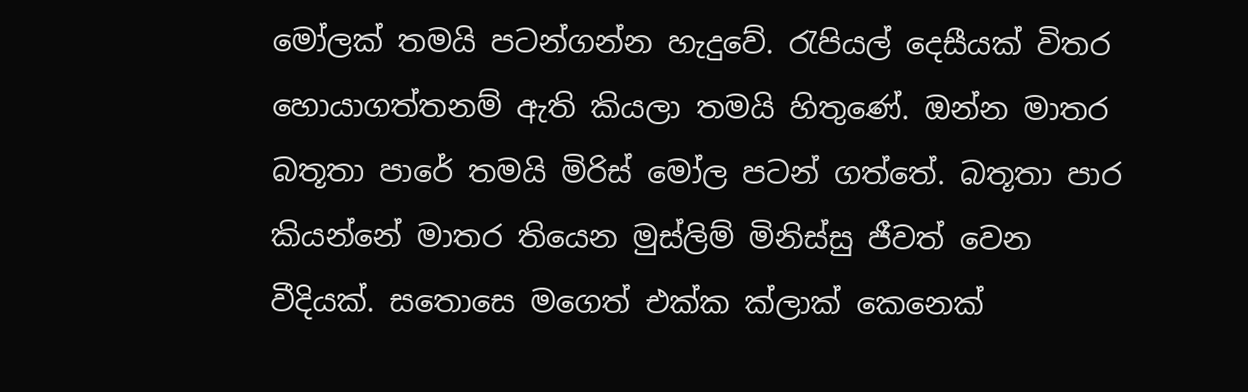මෝලක් තමයි පටන්ගන්න හැදුවේ. රැපියල් දෙසීයක් විතර හොයාගත්තනම් ඇති කියලා තමයි හිතුණේ. ඔන්න මාතර බතූතා පාරේ තමයි මිරිස් මෝල පටන් ගත්තේ. බතූතා පාර කියන්නේ මාතර තියෙන මුස්ලිම් මිනිස්සු ජීවත් වෙන වීදියක්. සතොසෙ මගෙත් එක්ක ක්ලාක් කෙනෙක්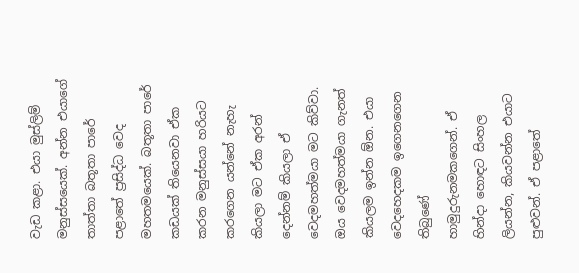වැඩ කළා. එයා මුස්ලිම් මනුස්සයෙක්. අන්න එයාගේ තාත්තා බතූතා පාරේ පළාතේ ප්‍රසිද්ධ වෙද මහතමයෙක්. බතූතා පාරේ කඩයක් තියෙනවා ඒක කරන මනුස්සයා හරියට කරගෙන යන්නේ නැහැ කියලා මට ඒක අරන් දෙන්නම් කියලා ඒ වෙදමහත්මයා මට කිව්වා. ඔය වෙදමහත්මයා ගැනත් කියලම ඉන්න ඕන. එයා වෙදහෙදකම ඉගෙනගෙන තිබුණේ හාමුදුරුනමකගෙන්. ඒ හින්දා හොඳට සිංහල ලියන්න, කියවන්න එයාට පුළුවන්. ඒ පළාතේ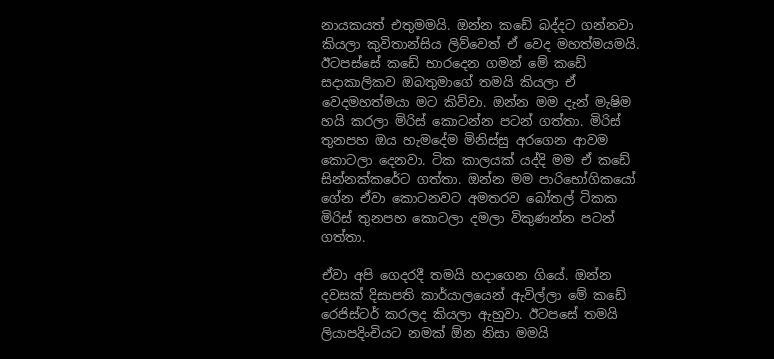නායකයත් එතුමමයි. ඔන්න කඩේ බද්දට ගන්නවා කියලා කුවිතාන්සිය ලිව්වෙත් ඒ වෙද මහත්මයමයි. ඊටපස්සේ කඩේ භාරදෙන ගමන් මේ කඩේ සදාකාලිකව ඔබතුමාගේ තමයි කියලා ඒ වෙදමහත්මයා මට කිව්වා. ඔන්න මම දැන් මැෂිම හයි කරලා මිරිස් කොටන්න පටන් ගත්තා. මිරිස් තුනපහ ඔය හැමදේම මිනිස්සු අරගෙන ආවම කොටලා දෙනවා. ටික කාලයක් යද්දි මම ඒ කඩේ සින්නක්කරේට ගත්තා. ඔන්න මම පාරිභෝගිකයෝ ගේන ඒවා කොටනවට අමතරව බෝතල් ටිකක මිරිස් තුනපහ කොටලා දමලා විකුණන්න පටන් ගත්තා.

ඒවා අපි ගෙදරදී තමයි හදාගෙන ගියේ. ඔන්න දවසක් දිසාපති කාර්යාලයෙන් ඇවිල්ලා මේ කඩේ රෙජිස්ටර් කරලද කියලා ඇහුවා. ඊටපසේ තමයි ලියාපදිංචියට නමක් ඕන නිසා මමයි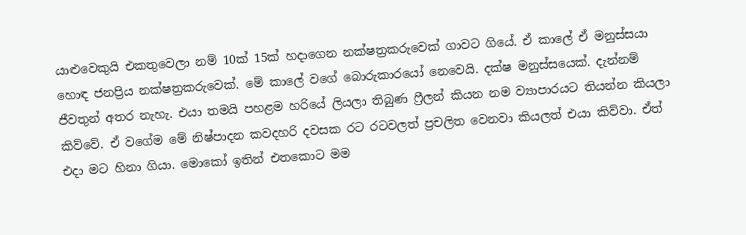යාළුවෙකුයි එකතුවෙලා නම් 10ක් 15ක් හදාගෙන නක්ෂත්‍රකරුවෙක් ගාවට ගියේ. ඒ කාලේ ඒ මනුස්සයා හොඳ ජනප්‍රිය නක්ෂත්‍රකරුවෙක්. මේ කාලේ වගේ බොරුකාරයෝ නෙවෙයි. දක්ෂ මනුස්සයෙක්. දැන්නම් ජීවතුන් අතර නැහැ. එයා තමයි පහළම හරියේ ලියලා තිබුණ ෆ්‍රීලන් කියන නම ව්‍යාපාරයට තියන්න කියලා කිව්වේ. ඒ වගේම මේ නිෂ්පාදන කවදහරි දවසක රට රටවලත් ප්‍රචලිත වෙනවා කියලත් එයා කිව්වා. ඒත් එදා මට හිනා ගියා. මොකෝ ඉතින් එතකොට මම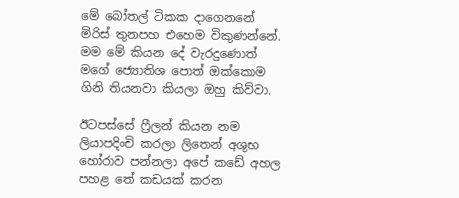මේ බෝතල් ටිකක දාගෙනනේ මිරිස් තුනපහ එහෙම විකුණන්නේ. මම මේ කියන දේ වැරදුණොත් මගේ ජ්‍යොතිශ පොත් ඔක්කොම ගිනි තියනවා කියලා ඔහු කිව්වා.

ඊටපස්සේ ෆ්‍රීලන් කියන නම ලියාපදිංචි කරලා ලිතෙන් අශුභ හෝරාව පන්නලා අපේ කඩේ අහල පහළ තේ කඩයක් කරන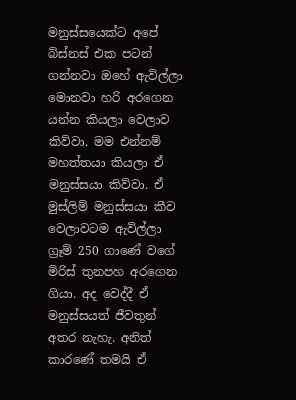මනුස්සයෙක්ට අපේ බිස්නස් එක පටන් ගන්නවා ඔහේ ඇවිල්ලා මොනවා හරි අරගෙන යන්න කියලා වෙලාව කිව්වා. මම එන්නම් මහත්තයා කියලා ඒ මනුස්සයා කිව්වා. ඒ මුස්ලිම් මනුස්සයා කීව වෙලාවටම ඇවිල්ලා ග්‍රෑම් 250 ගාණේ වගේ මිරිස් තුනපහ අරගෙන ගියා. අද වෙද්දී ඒ මනුස්සයත් ජීවතුන් අත‍ර නැහැ. අනිත් කාරණේ තමයි ඒ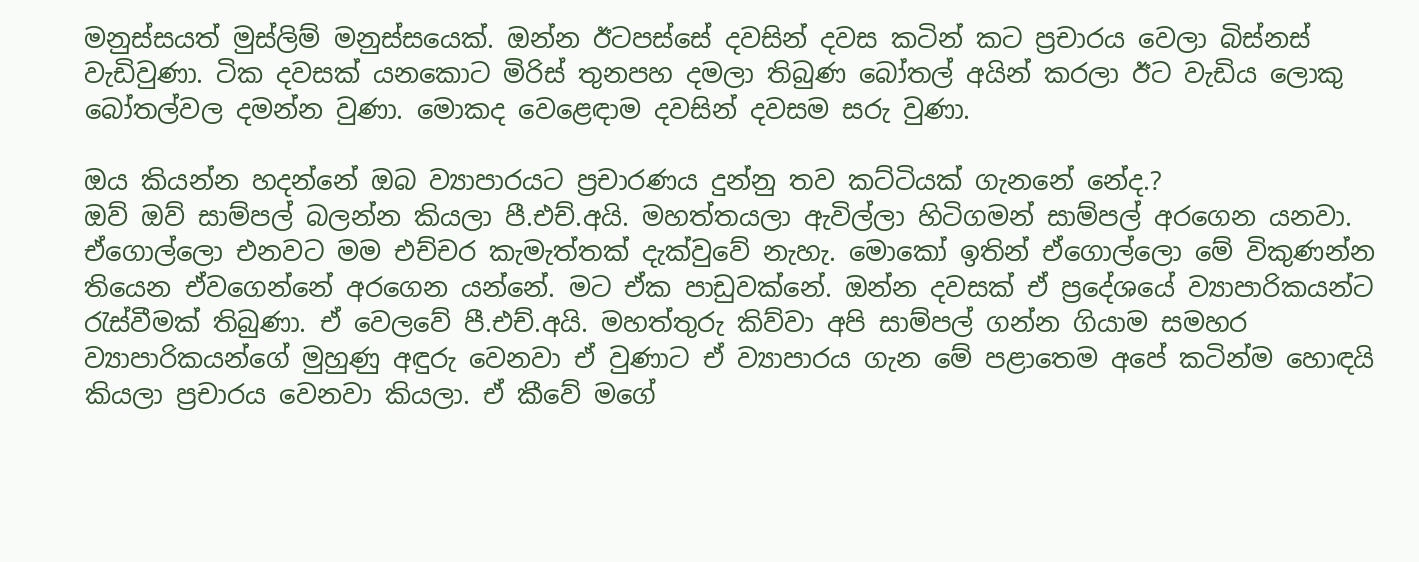මනුස්සයත් මුස්ලිම් මනුස්සයෙක්. ඔන්න ඊටපස්සේ දවසින් දවස කටින් කට ප්‍රචාරය වෙලා බිස්නස් වැඩිවුණා. ටික දවසක් යනකොට මිරිස් තුනපහ දමලා තිබුණ බෝතල් අයින් කරලා ඊට වැඩිය ලොකු බෝතල්වල දමන්න වුණා. මොකද වෙළෙඳාම දවසින් දවසම සරු වුණා.

ඔය කියන්න හදන්නේ ඔබ ව්‍යාපාරයට ප්‍රචාරණය දුන්නු තව කට්ටියක් ගැනනේ නේද.?
ඔව් ඔව් සාම්පල් බලන්න කියලා පී.එච්.අයි. මහත්තයලා ඇවිල්ලා හිටිගමන් සාම්පල් අරගෙන යනවා. ඒගොල්ලො එනවට මම එච්චර කැමැත්තක් දැක්වුවේ නැහැ. මොකෝ ඉතින් ඒගොල්ලො මේ විකුණන්න තියෙන ඒවගෙන්නේ අරගෙන යන්නේ. මට ඒක පාඩුවක්නේ. ඔන්න දවසක් ඒ ප්‍රදේශයේ ව්‍යාපාරිකයන්ට රැස්වීමක් තිබුණා. ඒ වෙලවේ පී.එච්.අයි. මහත්තුරු කිව්වා අපි සාම්පල් ගන්න ගියාම සමහර ව්‍යාපාරිකයන්ගේ මුහුණු අඳුරු වෙනවා ඒ වුණාට ඒ ව්‍යාපාරය ගැන මේ පළාතෙම අපේ කටින්ම හොඳයි කියලා ප්‍රචාරය වෙනවා කියලා. ඒ කීවේ මගේ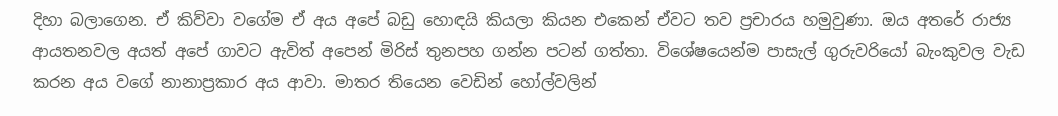දිහා බලාගෙන. ඒ කිව්වා වගේම ඒ අය අපේ බඩු හොඳයි කියලා කියන එකෙන් ඒවට තව ප්‍රචාරය හමුවුණා. ඔය අතරේ රාජ්‍ය ආයතනවල අයත් අපේ ගාවට ඇවිත් අපෙන් මිරිස් තුනපහ ගන්න පටන් ගත්තා. විශේෂයෙන්ම පාසැල් ගුරුවරියෝ බැංකුවල වැඩ කරන අය වගේ නානාප්‍රකාර අය ආවා. මාතර තියෙන වෙඩින් හෝල්වලින්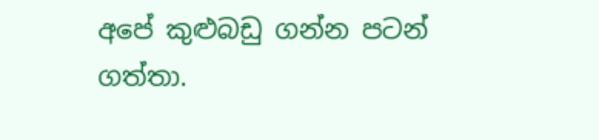අපේ කුළුබඩු ගන්න පටන් ගත්තා.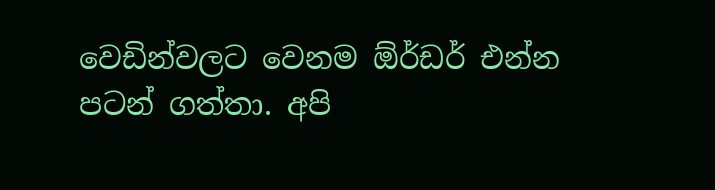වෙඩින්වලට වෙනම ඕර්ඩර් එන්න පටන් ගත්තා. අපි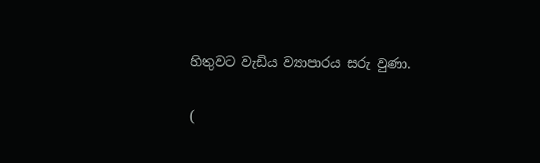හිතුවට වැඩිය ව්‍යාපාරය සරු වුණා.

(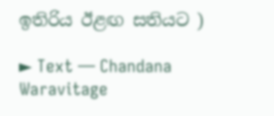ඉතිරිය ඊළඟ සතියට )

► Text — Chandana Waravitage